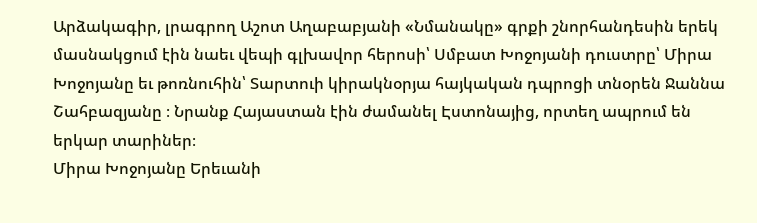Արձակագիր, լրագրող Աշոտ Աղաբաբյանի «Նմանակը» գրքի շնորհանդեսին երեկ մասնակցում էին նաեւ վեպի գլխավոր հերոսի՝ Սմբատ Խոջոյանի դուստրը՝ Միրա Խոջոյանը եւ թոռնուհին՝ Տարտուի կիրակնօրյա հայկական դպրոցի տնօրեն Ջաննա Շահբազյանը ։ Նրանք Հայաստան էին ժամանել Էստոնայից, որտեղ ապրում են երկար տարիներ։
Միրա Խոջոյանը Երեւանի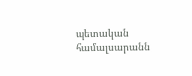պետական համալսարանն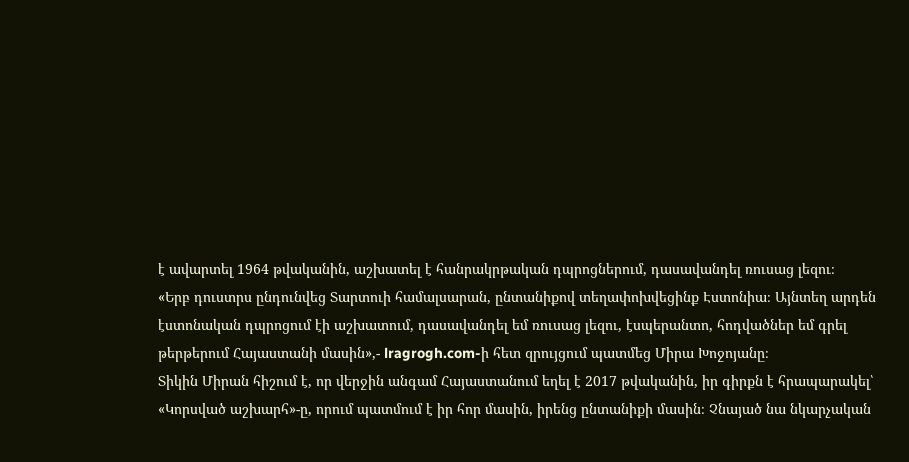է ավարտել 1964 թվականին, աշխատել է հանրակրթական դպրոցներում, դասավանդել ռուսաց լեզու։
«Երբ դուստրս ընդունվեց Տարտուի համալսարան, ընտանիքով տեղափոխվեցինք Էստոնիա։ Այնտեղ արդեն էստոնական դպրոցում էի աշխատում, դասավանդել եմ ռուսաց լեզու, էսպերանտո, հոդվածներ եմ գրել թերթերում Հայաստանի մասին»,- lragrogh.com-ի հետ զրույցում պատմեց Միրա Խոջոյանը։
Տիկին Միրան հիշում է, որ վերջին անգամ Հայաստանում եղել է 2017 թվականին, իր գիրքն է հրապարակել՝ «Կորսված աշխարհ»-ը, որում պատմում է իր հոր մասին, իրենց ընտանիքի մասին։ Չնայած նա նկարչական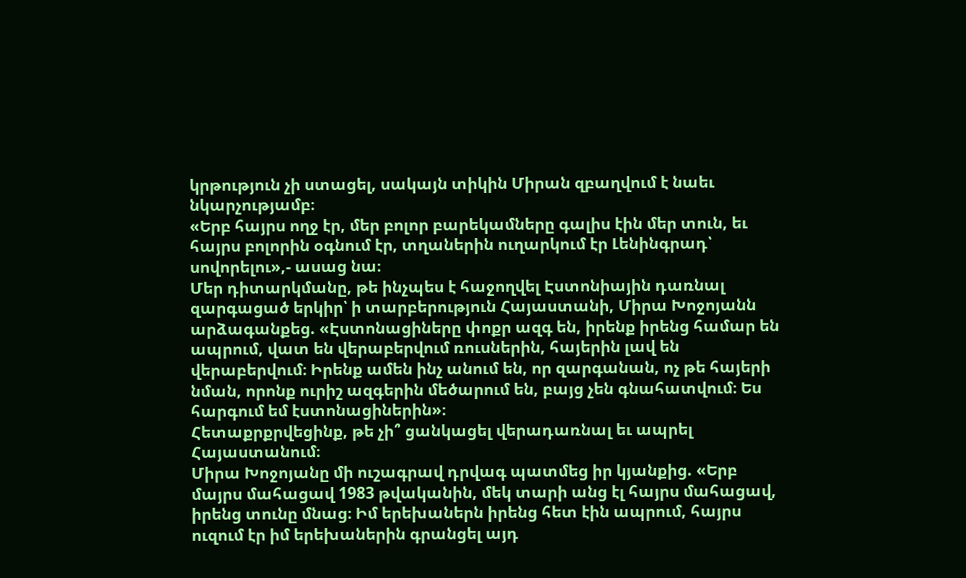կրթություն չի ստացել, սակայն տիկին Միրան զբաղվում է նաեւ նկարչությամբ։
«Երբ հայրս ողջ էր, մեր բոլոր բարեկամները գալիս էին մեր տուն, եւ հայրս բոլորին օգնում էր, տղաներին ուղարկում էր Լենինգրադ՝ սովորելու»,- ասաց նա։
Մեր դիտարկմանը, թե ինչպես է հաջողվել Էստոնիային դառնալ զարգացած երկիր՝ ի տարբերություն Հայաստանի, Միրա Խոջոյանն արձագանքեց. «Էստոնացիները փոքր ազգ են, իրենք իրենց համար են ապրում, վատ են վերաբերվում ռուսներին, հայերին լավ են վերաբերվում։ Իրենք ամեն ինչ անում են, որ զարգանան, ոչ թե հայերի նման, որոնք ուրիշ ազգերին մեծարում են, բայց չեն գնահատվում։ Ես հարգում եմ էստոնացիներին»։
Հետաքրքրվեցինք, թե չի՞ ցանկացել վերադառնալ եւ ապրել Հայաստանում։
Միրա Խոջոյանը մի ուշագրավ դրվագ պատմեց իր կյանքից. «Երբ մայրս մահացավ 1983 թվականին, մեկ տարի անց էլ հայրս մահացավ, իրենց տունը մնաց։ Իմ երեխաներն իրենց հետ էին ապրում, հայրս ուզում էր իմ երեխաներին գրանցել այդ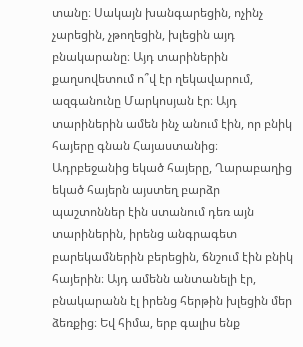տանը։ Սակայն խանգարեցին, ոչինչ չարեցին, չթողեցին, խլեցին այդ բնակարանը։ Այդ տարիներին քաղսովետում ո՞վ էր ղեկավարում, ազգանունը Մարկոսյան էր։ Այդ տարիներին ամեն ինչ անում էին, որ բնիկ հայերը գնան Հայաստանից։ Ադրբեջանից եկած հայերը, Ղարաբաղից եկած հայերն այստեղ բարձր պաշտոններ էին ստանում դեռ այն տարիներին, իրենց անգրագետ բարեկամներին բերեցին, ճնշում էին բնիկ հայերին։ Այդ ամենն անտանելի էր, բնակարանն էլ իրենց հերթին խլեցին մեր ձեռքից։ Եվ հիմա, երբ գալիս ենք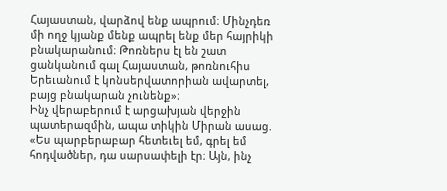Հայաստան, վարձով ենք ապրում։ Մինչդեռ մի ողջ կյանք մենք ապրել ենք մեր հայրիկի բնակարանում։ Թոռներս էլ են շատ ցանկանում գալ Հայաստան, թոռնուհիս Երեւանում է կոնսերվատորիան ավարտել, բայց բնակարան չունենք»։
Ինչ վերաբերում է արցախյան վերջին պատերազմին, ապա տիկին Միրան ասաց. «Ես պարբերաբար հետեւել եմ, գրել եմ հոդվածներ, դա սարսափելի էր։ Այն, ինչ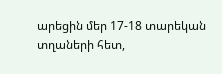արեցին մեր 17-18 տարեկան տղաների հետ,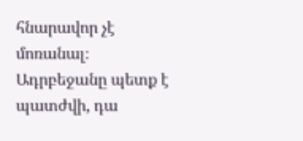հնարավոր չէ մոռանալ։ Ադրբեջանը պետք է պատժվի, դա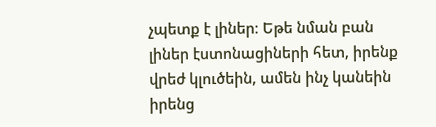չպետք է լիներ։ Եթե նման բան լիներ էստոնացիների հետ, իրենք վրեժ կլուծեին, ամեն ինչ կանեին իրենց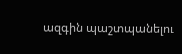ազգին պաշտպանելու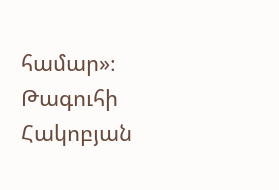համար»։
Թագուհի Հակոբյան